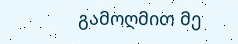გამოღმით მე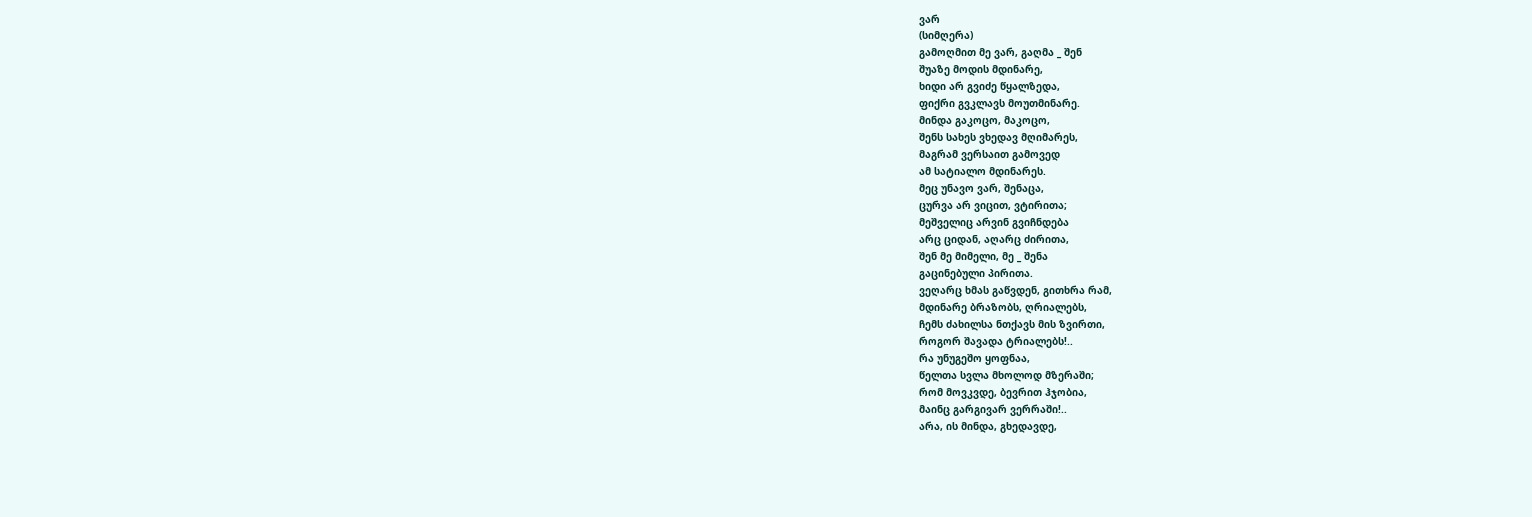ვარ
(სიმღერა)
გამოღმით მე ვარ, გაღმა _ შენ
შუაზე მოდის მდინარე,
ხიდი არ გვიძე წყალზედა,
ფიქრი გვკლავს მოუთმინარე.
მინდა გაკოცო, მაკოცო,
შენს სახეს ვხედავ მღიმარეს,
მაგრამ ვერსაით გამოვედ
ამ სატიალო მდინარეს.
მეც უნავო ვარ, შენაცა,
ცურვა არ ვიცით, ვტირითა;
მეშველიც არვინ გვიჩნდება
არც ციდან, აღარც ძირითა,
შენ მე მიმელი, მე _ შენა
გაცინებული პირითა.
ვეღარც ხმას გაწვდენ, გითხრა რამ,
მდინარე ბრაზობს, ღრიალებს,
ჩემს ძახილსა ნთქავს მის ზვირთი,
როგორ შავადა ტრიალებს!..
რა უნუგეშო ყოფნაა,
წელთა სვლა მხოლოდ მზერაში;
რომ მოვკვდე, ბევრით ჰჯობია,
მაინც გარგივარ ვერრაში!..
არა, ის მინდა, გხედავდე,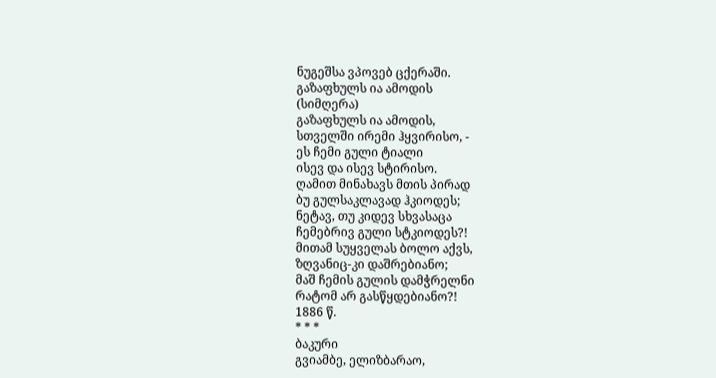ნუგეშსა ვპოვებ ცქერაში.
გაზაფხულს ია ამოდის
(სიმღერა)
გაზაფხულს ია ამოდის,
სთველში ირემი ჰყვირისო, -
ეს ჩემი გული ტიალი
ისევ და ისევ სტირისო.
ღამით მინახავს მთის პირად
ბუ გულსაკლავად ჰკიოდეს;
ნეტავ, თუ კიდევ სხვასაცა
ჩემებრივ გული სტკიოდეს?!
მითამ სუყველას ბოლო აქვს,
ზღვანიც-კი დაშრებიანო;
მაშ ჩემის გულის დამჭრელნი
რატომ არ გასწყდებიანო?!
1886 წ.
* * *
ბაკური
გვიამბე, ელიზბარაო,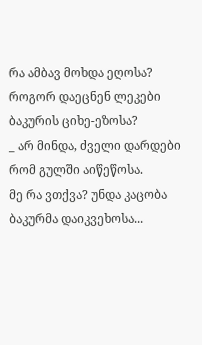რა ამბავ მოხდა ეღოსა?
როგორ დაეცნენ ლეკები
ბაკურის ციხე-ეზოსა?
_ არ მინდა, ძველი დარდები
რომ გულში აიწეწოსა.
მე რა ვთქვა? უნდა კაცობა
ბაკურმა დაიკვეხოსა...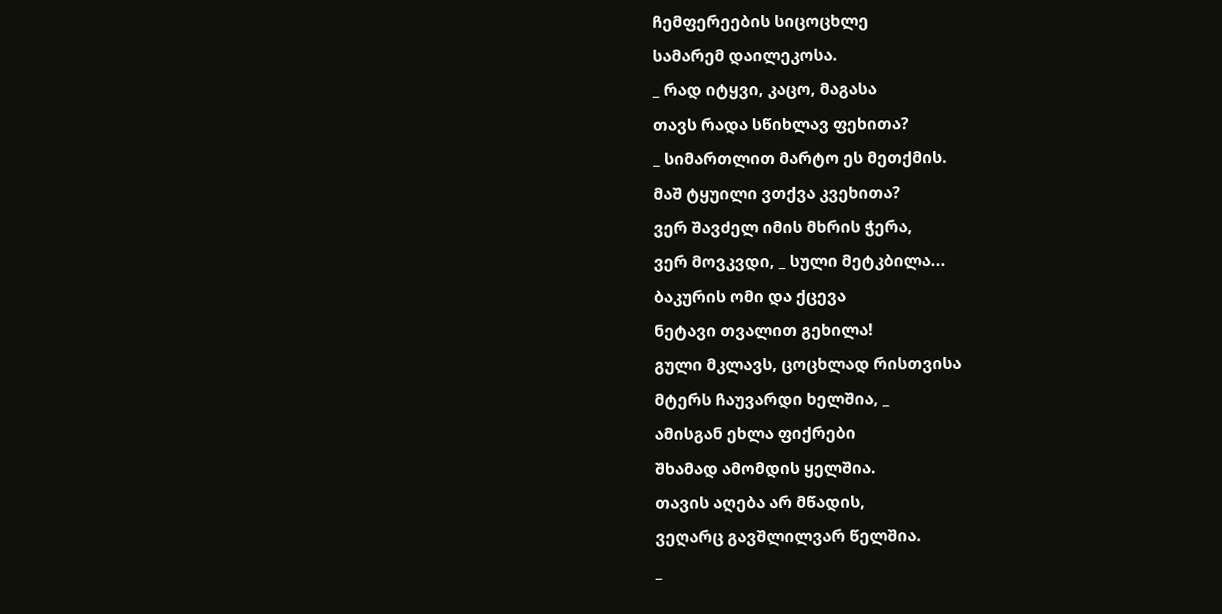ჩემფერეების სიცოცხლე
სამარემ დაილეკოსა.
_ რად იტყვი, კაცო, მაგასა
თავს რადა სწიხლავ ფეხითა?
_ სიმართლით მარტო ეს მეთქმის.
მაშ ტყუილი ვთქვა კვეხითა?
ვერ შავძელ იმის მხრის ჭერა,
ვერ მოვკვდი, _ სული მეტკბილა...
ბაკურის ომი და ქცევა
ნეტავი თვალით გეხილა!
გული მკლავს, ცოცხლად რისთვისა
მტერს ჩაუვარდი ხელშია, _
ამისგან ეხლა ფიქრები
შხამად ამომდის ყელშია.
თავის აღება არ მწადის,
ვეღარც გავშლილვარ წელშია.
_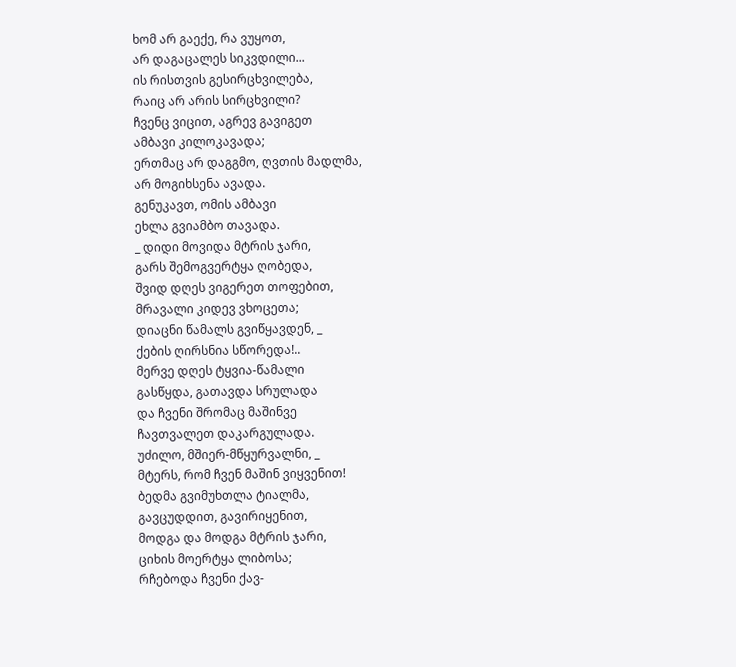ხომ არ გაექე, რა ვუყოთ,
არ დაგაცალეს სიკვდილი...
ის რისთვის გესირცხვილება,
რაიც არ არის სირცხვილი?
ჩვენც ვიცით, აგრევ გავიგეთ
ამბავი კილოკავადა;
ერთმაც არ დაგგმო, ღვთის მადლმა,
არ მოგიხსენა ავადა.
გენუკავთ, ომის ამბავი
ეხლა გვიამბო თავადა.
_ დიდი მოვიდა მტრის ჯარი,
გარს შემოგვერტყა ღობედა,
შვიდ დღეს ვიგერეთ თოფებით,
მრავალი კიდევ ვხოცეთა;
დიაცნი წამალს გვიწყავდენ, _
ქების ღირსნია სწორედა!..
მერვე დღეს ტყვია-წამალი
გასწყდა, გათავდა სრულადა
და ჩვენი შრომაც მაშინვე
ჩავთვალეთ დაკარგულადა.
უძილო, მშიერ-მწყურვალნი, _
მტერს, რომ ჩვენ მაშინ ვიყვენით!
ბედმა გვიმუხთლა ტიალმა,
გავცუდდით, გავირიყენით,
მოდგა და მოდგა მტრის ჯარი,
ციხის მოერტყა ლიბოსა;
რჩებოდა ჩვენი ქავ-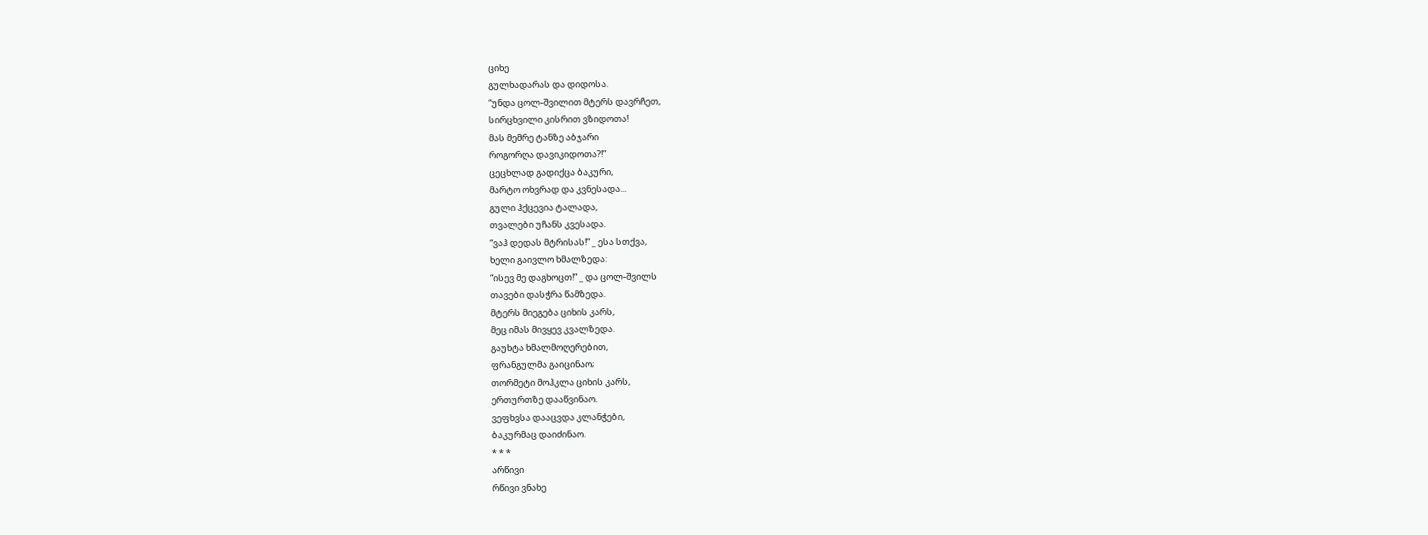ციხე
გულხადარას და დიდოსა.
“უნდა ცოლ-შვილით მტერს დავრჩეთ,
სირცხვილი კისრით ვზიდოთა!
მას მემრე ტანზე აბჯარი
როგორღა დავიკიდოთა?!”
ცეცხლად გადიქცა ბაკური,
მარტო ოხვრად და კვნესადა...
გული ჰქცევია ტალადა,
თვალები უჩანს კვესადა.
“ვაჰ დედას მტრისას!” _ ესა სთქვა,
ხელი გაივლო ხმალზედა:
“ისევ მე დაგხოცთ!” _ და ცოლ-შვილს
თავები დასჭრა წამზედა.
მტერს მიეგება ციხის კარს,
მეც იმას მივყევ კვალზედა.
გაუხტა ხმალმოღერებით,
ფრანგულმა გაიცინაო;
თორმეტი მოჰკლა ციხის კარს,
ერთურთზე დააწვინაო.
ვეფხვსა დააცვდა კლანჭები,
ბაკურმაც დაიძინაო.
* * *
არწივი
რწივი ვნახე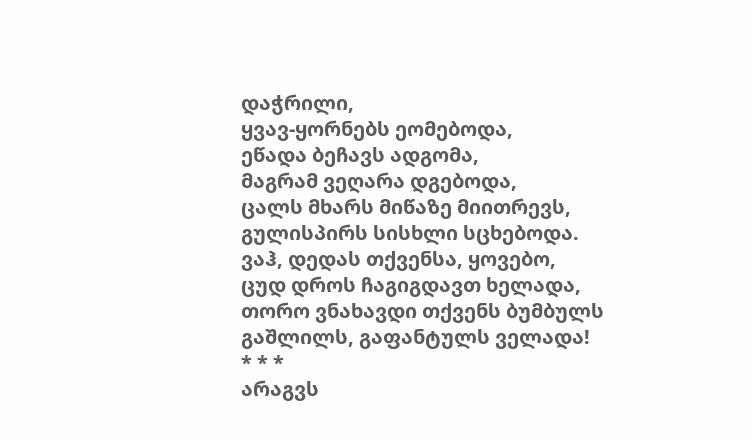დაჭრილი,
ყვავ-ყორნებს ეომებოდა,
ეწადა ბეჩავს ადგომა,
მაგრამ ვეღარა დგებოდა,
ცალს მხარს მიწაზე მიითრევს,
გულისპირს სისხლი სცხებოდა.
ვაჰ, დედას თქვენსა, ყოვებო,
ცუდ დროს ჩაგიგდავთ ხელადა,
თორო ვნახავდი თქვენს ბუმბულს
გაშლილს, გაფანტულს ველადა!
* * *
არაგვს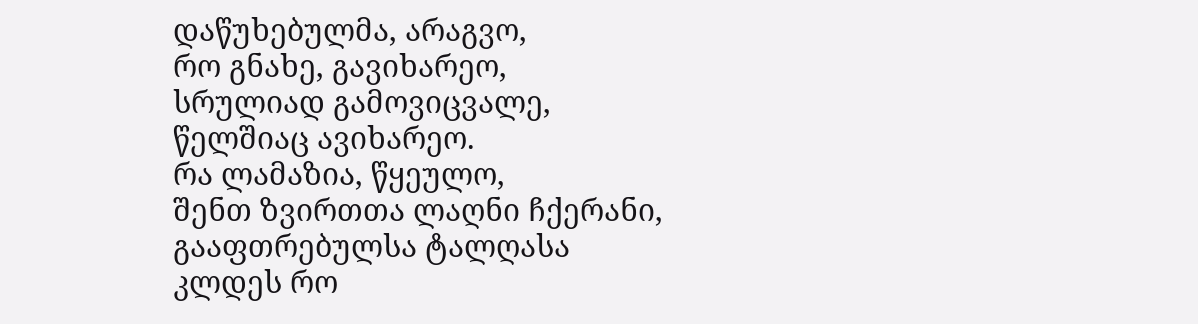დაწუხებულმა, არაგვო,
რო გნახე, გავიხარეო,
სრულიად გამოვიცვალე,
წელშიაც ავიხარეო.
რა ლამაზია, წყეულო,
შენთ ზვირთთა ლაღნი ჩქერანი,
გააფთრებულსა ტალღასა
კლდეს რო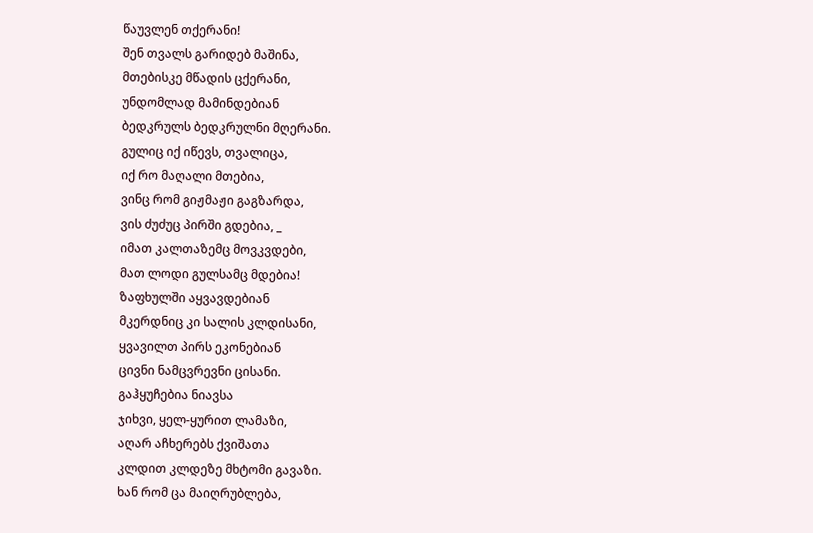წაუვლენ თქერანი!
შენ თვალს გარიდებ მაშინა,
მთებისკე მწადის ცქერანი,
უნდომლად მამინდებიან
ბედკრულს ბედკრულნი მღერანი.
გულიც იქ იწევს, თვალიცა,
იქ რო მაღალი მთებია,
ვინც რომ გიჟმაჟი გაგზარდა,
ვის ძუძუც პირში გდებია, _
იმათ კალთაზემც მოვკვდები,
მათ ლოდი გულსამც მდებია!
ზაფხულში აყვავდებიან
მკერდნიც კი სალის კლდისანი,
ყვავილთ პირს ეკონებიან
ცივნი ნამცვრევნი ცისანი.
გაჰყუჩებია ნიავსა
ჯიხვი, ყელ-ყურით ლამაზი,
აღარ აჩხერებს ქვიშათა
კლდით კლდეზე მხტომი გავაზი.
ხან რომ ცა მაიღრუბლება,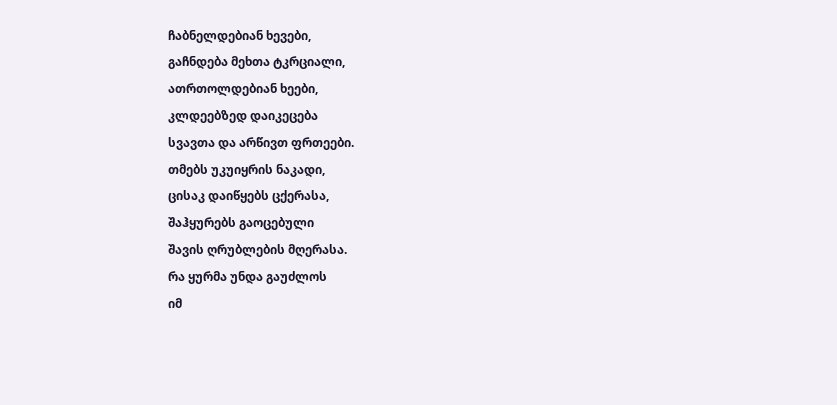ჩაბნელდებიან ხევები,
გაჩნდება მეხთა ტკრციალი,
ათრთოლდებიან ხეები,
კლდეებზედ დაიკეცება
სვავთა და არწივთ ფრთეები.
თმებს უკუიყრის ნაკადი,
ცისაკ დაიწყებს ცქერასა,
შაჰყურებს გაოცებული
შავის ღრუბლების მღერასა.
რა ყურმა უნდა გაუძლოს
იმ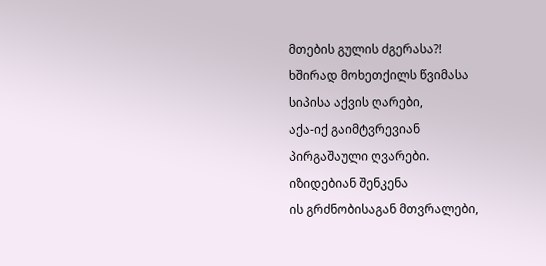მთების გულის ძგერასა?!
ხშირად მოხეთქილს წვიმასა
სიპისა აქვის ღარები,
აქა-იქ გაიმტვრევიან
პირგაშაული ღვარები.
იზიდებიან შენკენა
ის გრძნობისაგან მთვრალები,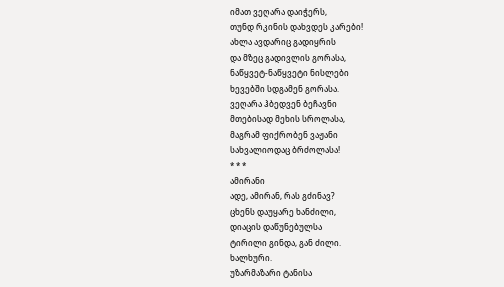იმათ ვეღარა დაიჭერს,
თუნდ რკინის დახვდეს კარები!
ახლა ავდარიც გადიყრის
და მზეც გადივლის გორასა,
ნაწყვეტ-ნაწყვეტი ნისლები
ხევებში სდგამენ გორასა.
ვეღარა ჰბედვენ ბეჩავნი
მთებისად მეხის სროლასა,
მაგრამ ფიქრობენ ვაჟანი
სახვალიოდაც ბრძოლასა!
* * *
ამირანი
ადე, ამირან, რას გძინავ?
ცხენს დაუყარე ხანძილი,
დიაცის დაწუნებულსა
ტირილი გინდა, გან ძილი.
ხალხური.
უზარმაზარი ტანისა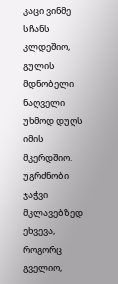კაცი ვინმე სჩანს კლდეშიო,
გულის მდნობელი ნაღველი
უხმოდ დუღს იმის მკერდშიო.
უგრძნობი ჯაჭვი მკლავებზედ
ეხვევა, როგორც გველიო,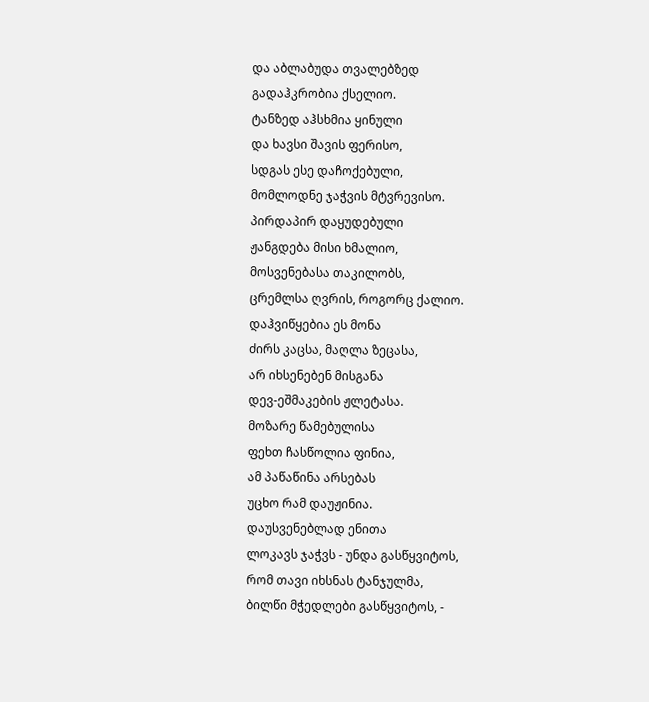და აბლაბუდა თვალებზედ
გადაჰკრობია ქსელიო.
ტანზედ აჰსხმია ყინული
და ხავსი შავის ფერისო,
სდგას ესე დაჩოქებული,
მომლოდნე ჯაჭვის მტვრევისო.
პირდაპირ დაყუდებული
ჟანგდება მისი ხმალიო,
მოსვენებასა თაკილობს,
ცრემლსა ღვრის, როგორც ქალიო.
დაჰვიწყებია ეს მონა
ძირს კაცსა, მაღლა ზეცასა,
არ იხსენებენ მისგანა
დევ-ეშმაკების ჟლეტასა.
მოზარე წამებულისა
ფეხთ ჩასწოლია ფინია,
ამ პაწაწინა არსებას
უცხო რამ დაუჟინია.
დაუსვენებლად ენითა
ლოკავს ჯაჭვს - უნდა გასწყვიტოს,
რომ თავი იხსნას ტანჯულმა,
ბილწი მჭედლები გასწყვიტოს, -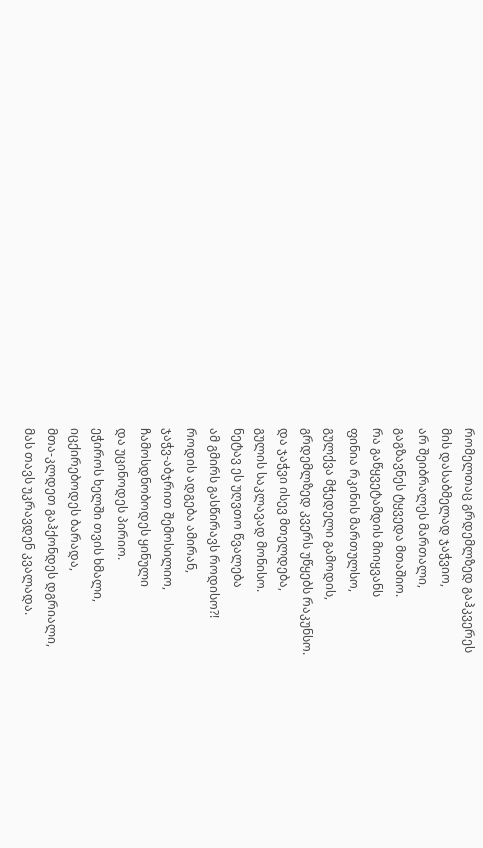რომელთაც გრდემლზედ გაჰკვერეს
მის დასაბმელად ჯაჭვიო,
არ შეიბრალეს მართალი,
გაგზავნეს ტყვედა მთაშიო.
რა გაწყვეტამდის მიიყვანს
ფინია რკინის მართულსო,
გულქვა მჭედელი გამოდის,
გრდემლზედ კვერს უწყებს რაკუნსო.
და ჯაჭვი ისევ მთელდება,
გულის საკლავად მონისო.
ნეტავ ეს უღვთო წვალება
ამ გმირს გასწირავს როდისო?!
როდის ადგება ამირან,
ჯაჭვ-აბჯრით შემოსილიო,
ჩამოსდნობოდეს ყინული
და უცინოდეს პირიო.
ეჭიროს ხელში თვის ხმალი,
იცქირებოდეს ბარადა,
მთა-კლდეთ გაჰქონდეს დგრიალი,
მას თავს უკრავდენ კვალადა.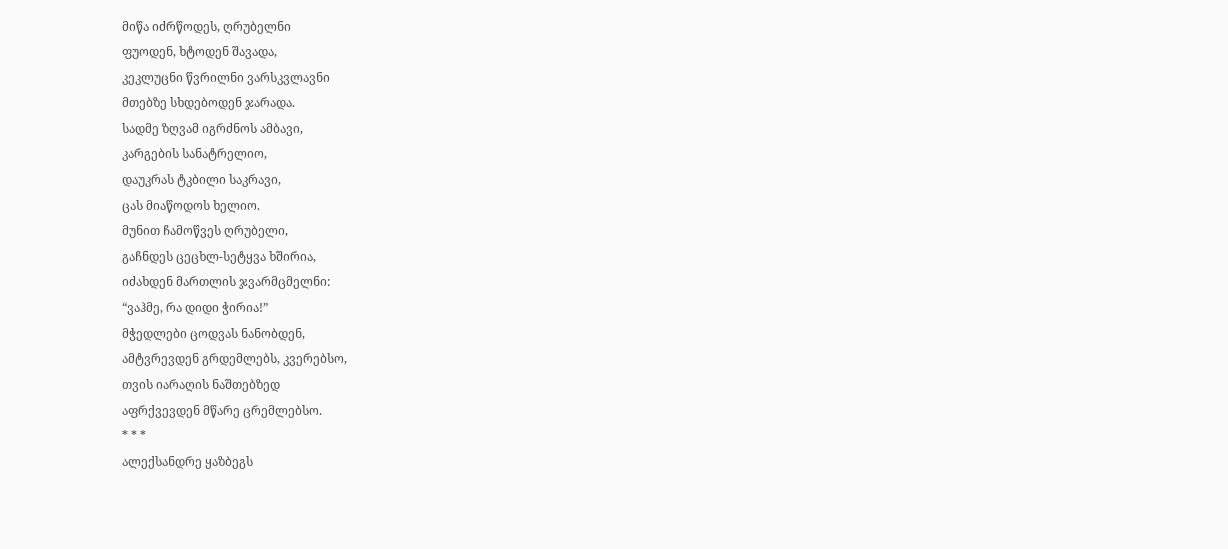მიწა იძრწოდეს, ღრუბელნი
ფუოდენ, ხტოდენ შავადა,
კეკლუცნი წვრილნი ვარსკვლავნი
მთებზე სხდებოდენ ჯარადა.
სადმე ზღვამ იგრძნოს ამბავი,
კარგების სანატრელიო,
დაუკრას ტკბილი საკრავი,
ცას მიაწოდოს ხელიო.
მუნით ჩამოწვეს ღრუბელი,
გაჩნდეს ცეცხლ-სეტყვა ხშირია,
იძახდენ მართლის ჯვარმცმელნი:
“ვაჰმე, რა დიდი ჭირია!”
მჭედლები ცოდვას ნანობდენ,
ამტვრევდენ გრდემლებს, კვერებსო,
თვის იარაღის ნაშთებზედ
აფრქვევდენ მწარე ცრემლებსო.
* * *
ალექსანდრე ყაზბეგს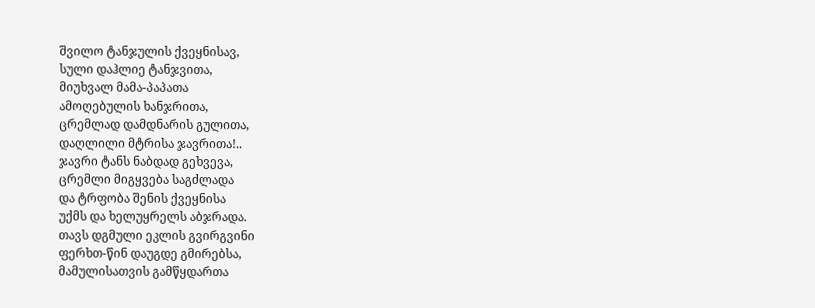შვილო ტანჯულის ქვეყნისავ,
სული დაჰლიე ტანჯვითა,
მიუხვალ მამა-პაპათა
ამოღებულის ხანჯრითა,
ცრემლად დამდნარის გულითა,
დაღლილი მტრისა ჯავრითა!..
ჯავრი ტანს ნაბდად გეხვევა,
ცრემლი მიგყვება საგძლადა
და ტრფობა შენის ქვეყნისა
უქმს და ხელუყრელს აბჯრადა.
თავს დგმული ეკლის გვირგვინი
ფერხთ-წინ დაუგდე გმირებსა,
მამულისათვის გამწყდართა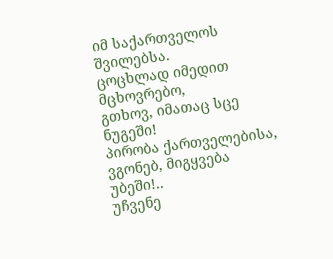იმ საქართველოს შვილებსა.
ცოცხლად იმედით მცხოვრებო,
გთხოვ, იმათაც სცე ნუგეში!
პირობა ქართველებისა,
ვგონებ, მიგყვება უბეში!..
უჩვენე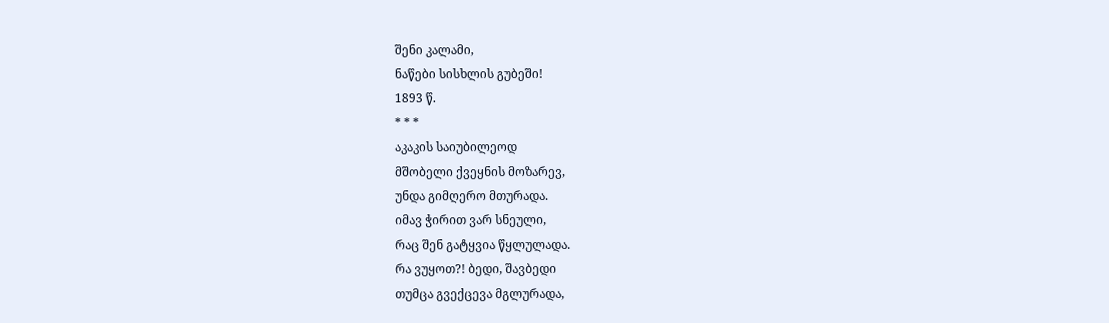შენი კალამი,
ნაწები სისხლის გუბეში!
1893 წ.
* * *
აკაკის საიუბილეოდ
მშობელი ქვეყნის მოზარევ,
უნდა გიმღერო მთურადა.
იმავ ჭირით ვარ სნეული,
რაც შენ გატყვია წყლულადა.
რა ვუყოთ?! ბედი, შავბედი
თუმცა გვექცევა მგლურადა,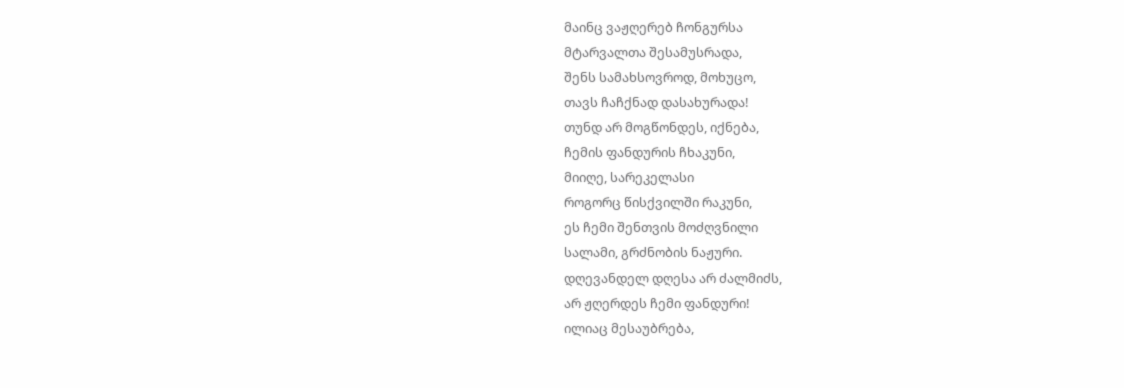მაინც ვაჟღერებ ჩონგურსა
მტარვალთა შესამუსრადა,
შენს სამახსოვროდ, მოხუცო,
თავს ჩაჩქნად დასახურადა!
თუნდ არ მოგწონდეს, იქნება,
ჩემის ფანდურის ჩხაკუნი,
მიიღე, სარეკელასი
როგორც წისქვილში რაკუნი,
ეს ჩემი შენთვის მოძღვნილი
სალამი, გრძნობის ნაჟური.
დღევანდელ დღესა არ ძალმიძს,
არ ჟღერდეს ჩემი ფანდური!
ილიაც მესაუბრება,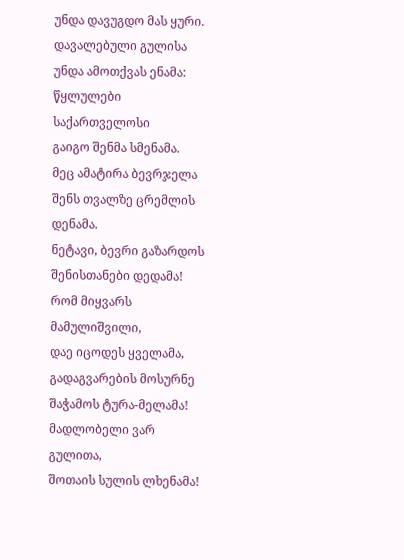უნდა დავუგდო მას ყური.
დავალებული გულისა
უნდა ამოთქვას ენამა:
წყლულები საქართველოსი
გაიგო შენმა სმენამა.
მეც ამატირა ბევრჯელა
შენს თვალზე ცრემლის დენამა.
ნეტავი, ბევრი გაზარდოს
შენისთანები დედამა!
რომ მიყვარს მამულიშვილი,
დაე იცოდეს ყველამა,
გადაგვარების მოსურნე
შაჭამოს ტურა-მელამა!
მადლობელი ვარ გულითა,
შოთაის სულის ლხენამა!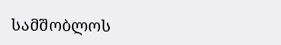სამშობლოს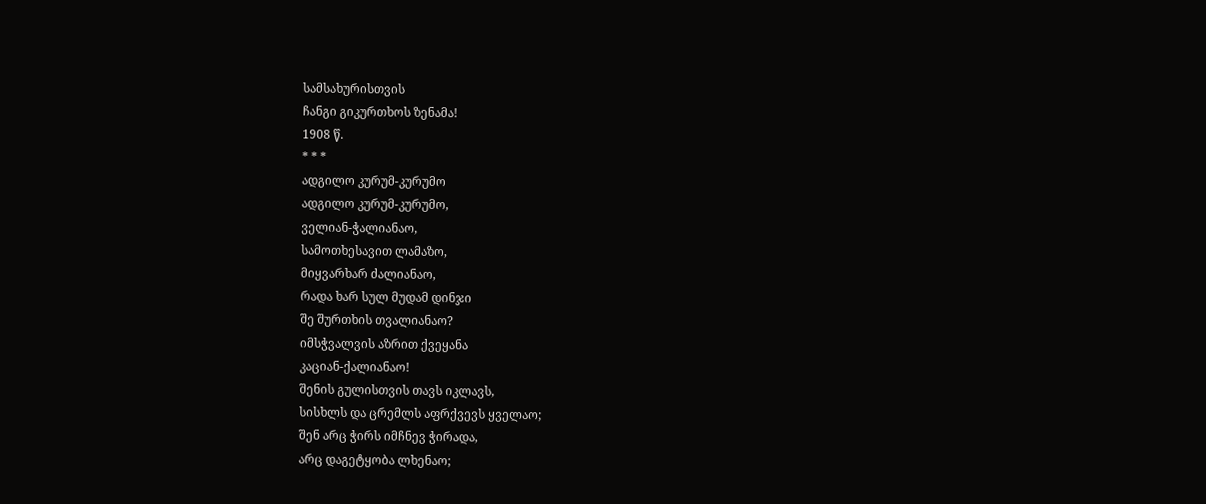სამსახურისთვის
ჩანგი გიკურთხოს ზენამა!
1908 წ.
* * *
ადგილო კურუმ-კურუმო
ადგილო კურუმ-კურუმო,
ველიან-ჭალიანაო,
სამოთხესავით ლამაზო,
მიყვარხარ ძალიანაო,
რადა ხარ სულ მუდამ დინჯი
შე შურთხის თვალიანაო?
იმსჭვალვის აზრით ქვეყანა
კაციან-ქალიანაო!
შენის გულისთვის თავს იკლავს,
სისხლს და ცრემლს აფრქვევს ყველაო;
შენ არც ჭირს იმჩნევ ჭირადა,
არც დაგეტყობა ლხენაო;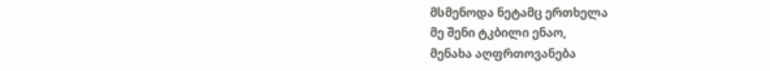მსმენოდა ნეტამც ერთხელა
მე შენი ტკბილი ენაო,
მენახა აღფრთოვანება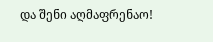და შენი აღმაფრენაო!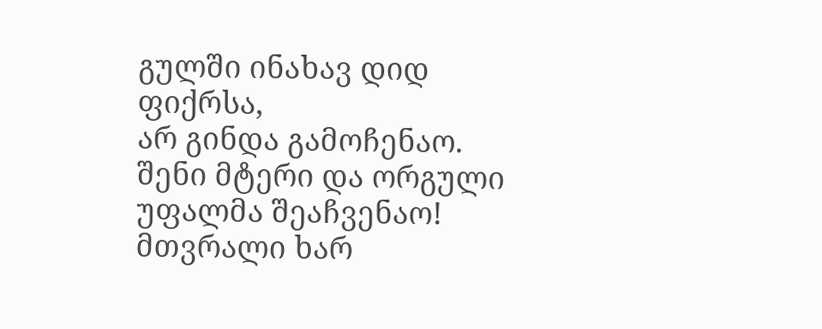გულში ინახავ დიდ ფიქრსა,
არ გინდა გამოჩენაო.
შენი მტერი და ორგული
უფალმა შეაჩვენაო!
მთვრალი ხარ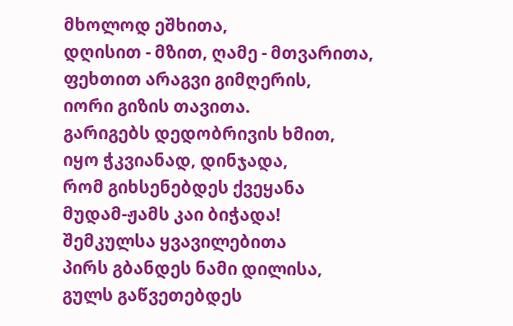მხოლოდ ეშხითა,
დღისით - მზით, ღამე - მთვარითა,
ფეხთით არაგვი გიმღერის,
იორი გიზის თავითა.
გარიგებს დედობრივის ხმით,
იყო ჭკვიანად, დინჯადა,
რომ გიხსენებდეს ქვეყანა
მუდამ-ჟამს კაი ბიჭადა!
შემკულსა ყვავილებითა
პირს გბანდეს ნამი დილისა,
გულს გაწვეთებდეს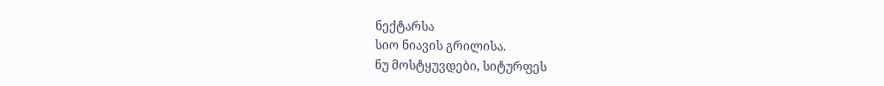ნექტარსა
სიო ნიავის გრილისა.
ნუ მოსტყუვდები, სიტურფეს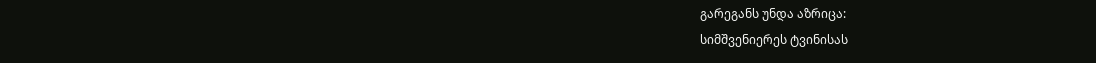გარეგანს უნდა აზრიცა:
სიმშვენიერეს ტვინისას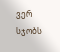ვერ სჯობს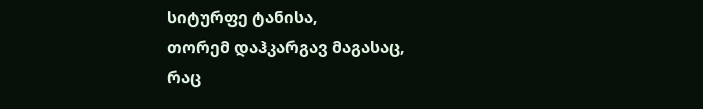სიტურფე ტანისა,
თორემ დაჰკარგავ მაგასაც,
რაც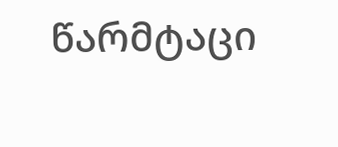წარმტაცი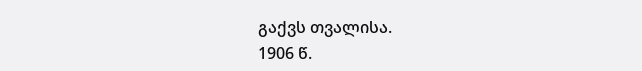გაქვს თვალისა.
1906 წ.